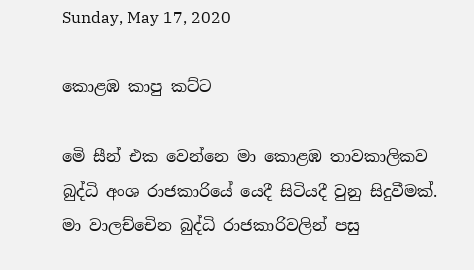Sunday, May 17, 2020

කොළඹ කාපු කට්ට

මෙි සීන් එක වෙන්නෙ මා කොළඹ තාවකාලිකව බුද්ධි අංශ රාජකාරියේ යෙදී සිටියදී වුනු සිදුවීමක්.
මා වාලච්චෙින බුද්ධි රාජකාරිවලින් පසු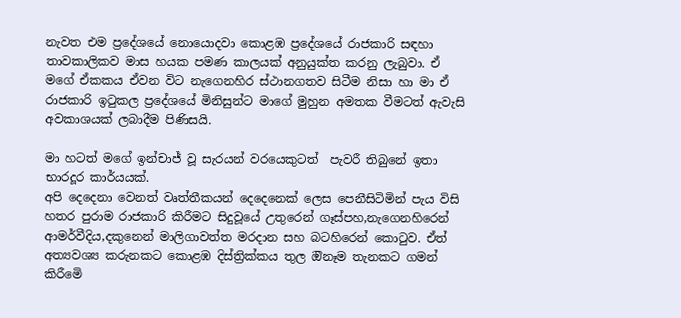නැවත එම ප්‍රදේශයේ නොයොදවා කොළඹ ප්‍රදේශයේ රාජකාරි සඳහා තාවකාලිකව මාස හයක පමණ කාලයක් අනුයුක්ත කරනු ලැබුවා. ඒ මගේ ඒකකය ඒවන විට නැගෙනහිර ස්ථානගතව සිටීම නිසා හා මා ඒ රාජකාරි ඉටුකල ප්‍රදේශයේ මිනිසුන්ට මාගේ මුහුන අමතක වීමටත් ඇවැසි අවකාශයක් ලබාදීම පිණිසයි.

මා හටත් මගේ ඉන්චාජ් වූ සැරයන් වරයෙකුටත්  පැවරී තිබුනේ ඉතා භාරදූර කාර්යයක්.
අපි දෙදෙනා වෙනත් වෘත්තීකයන් දෙදෙනෙක් ලෙස පෙනීසිටිමින් පැය විසි හතර පුරාම රාජකාරි කිරීමට සිදුවූයේ උතුරෙන් ගෑස්පහ,නැගෙනහිරෙන් ආමර්වීදිය,දකුනෙන් මාලිගාවත්ත මරදාන සහ බටහිරෙන් කොටුව. ඒත් අත්‍යවශ්‍ය කරුනකට කොළඹ දිස්ත්‍රික්කය තුල ඔිනෑම තැනකට ගමන් කිරීමෙි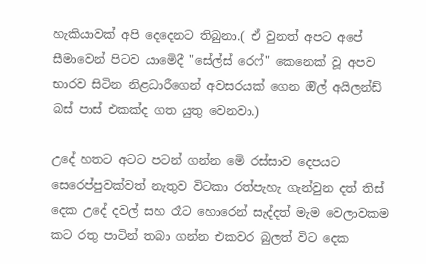හැකියාවක් අපි දෙදෙනට තිබුනා.( ඒ වුනත් අපට අපේ සීමාවෙන් පිටව යාමෙිදී "සේල්ස් රෙෆ්" කෙනෙක් වූ අපව භාරව සිටින නිළධාරීගෙන් අවසරයක් ගෙන ඔිල් අයිලන්ඩ් බස් පාස් එකක්ද ගත යුතු වෙනවා.)

උදේ හතට අටට පටන් ගන්න මෙි රස්සාව දෙපයට සෙරෙප්පුවක්වත් නැතුව විටකා රත්පැහැ ගැන්වුන දත් තිස් දෙක උදේ දවල් සහ රෑට හොරෙන් සැද්දත් මැම වෙලාවකම කට රතු පාටින් තබා ගන්න එකවර බුලත් විට දෙක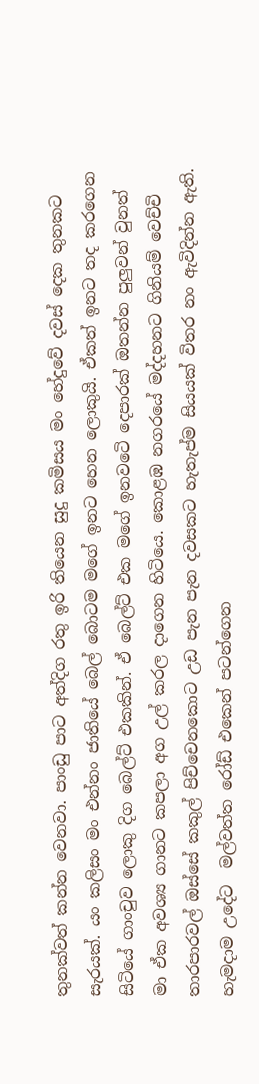තුනක්වත් කන්න වෙනවා. පාංඩු පාට අත්දිග රතු ඉරි තියෙන සුදු කමිසය මං හේදුවේ දවස් දෙක තුනකට සැරයක්. යං කලිසං මං එන්නං ජාතියේ බෙල් බොටම මගේ ඉනට හෙන ලොකුයි. ඒකත් ඉනට තද කරගෙන සිටියේ ගාංචුව ලොකු දිග බෙල්ට් එකකින්. ඒ බෙල්ට් එක මගේ ඉනවටෙි දෙපාරක් ඔතන්න පුලුවන් වුනත් මා ඒක අවශ්‍ය ගානට කපලා අග උල් කරල දාගෙන හිටියෙ. කොළඹ නගරයේ මද්දහනට ගිනියම් වෙච්චි තාරපාරවල් ඔස්සේ කකුල් පිච්චෙනකොට උඩ පැන පැන දවසකට හැතැප්ම සියයක් විතර නං ඇවිදින්න ඇති. හැමදාම උදේට  මල්වත්ත රෝඩ් එකෙන් පටන්ගෙන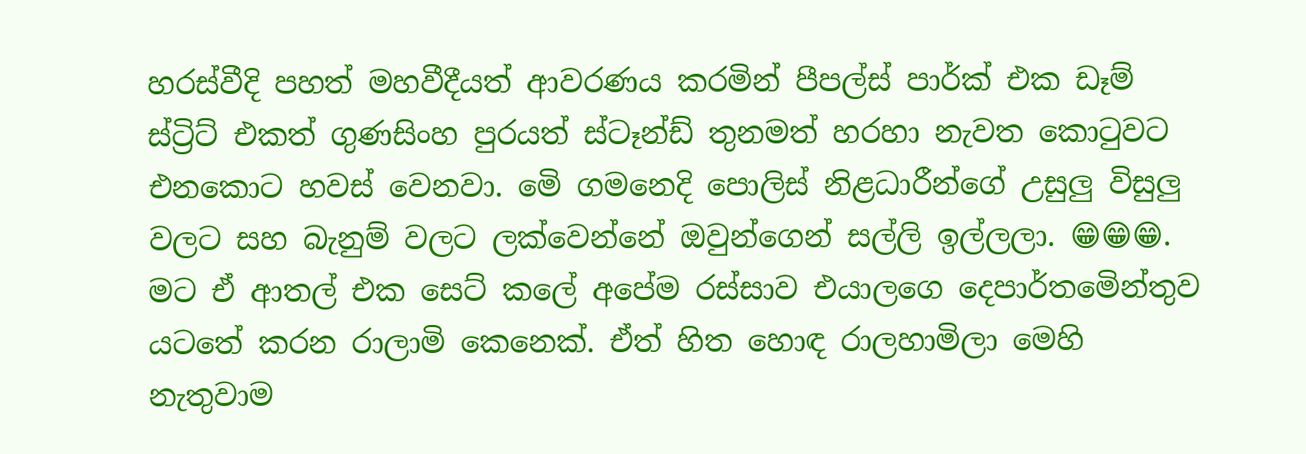හරස්වීදි පහත් මහවීදීයත් ආවරණය කරමින් පීපල්ස් පාර්ක් එක ඩෑම් ස්ට්‍රිට් එකත් ගුණසිංහ පුරයත් ස්ටෑන්ඩ් තුනමත් හරහා නැවත කොටුවට එනකොට හවස් වෙනවා. මෙි ගමනෙදි පොලිස් නිළධාරීන්ගේ උසුලු විසුලු වලට සහ බැනුම් වලට ලක්වෙන්නේ ඔවුන්ගෙන් සල්ලි ඉල්ලලා. 😁😁😁. මට ඒ ආතල් එක සෙට් කලේ අපේම රස්සාව එයාලගෙ දෙපාර්තමෙින්තුව යටතේ කරන රාලාමි කෙනෙක්. ඒත් හිත හොඳ රාලහාමිලා මෙහි නැතුවාම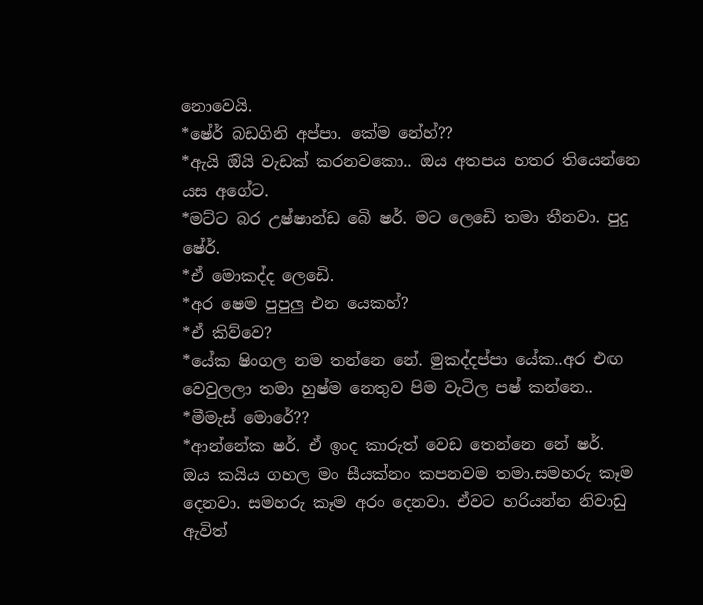නොවෙයි.
*ෂේර් බඩගිනි අප්පා. කේම නේහ්??
*ඇයි ඔියි වැඩක් කරනවකො.. ඔය අතපය හතර තියෙන්නෙ යස අගේට.
*මට්ට බර උෂ්ෂාන්ඩ බෙි ෂර්. මට ලෙඩෙි තමා තීනවා. පුදු ෂේර්.
*ඒ මොකද්ද ලෙඩෙි.
*අර ෂෙම පුපුලු එන යෙකහ්?
*ඒ කිව්වෙ?
*යේක ෂිංගල නම තන්නෙ නේ. මුකද්දප්පා යේක..අර එඟ වෙවුලලා තමා හුෂ්ම නෙතුව පිම වැටිල පෂ් කන්නෙ..
*මීමැස් මොරේ??
*ආන්නේක ෂර්. ඒ ඉංද කාරුත් වෙඩ තෙන්නෙ නේ ෂර්.
ඔය කයිය ගහල මං සීයක්නං කපනවම තමා.සමහරු කෑම දෙනවා. සමහරු කෑම අරං දෙනවා. ඒවට හරියන්න නිවාඩු ඇවිත්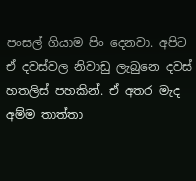පංසල් ගියාම පිං දෙනවා. අපිට ඒ දවස්වල නිවාඩු ලැබුනෙ දවස් හතලිස් පහකින්. ඒ අතර මැද අම්ම තාත්තා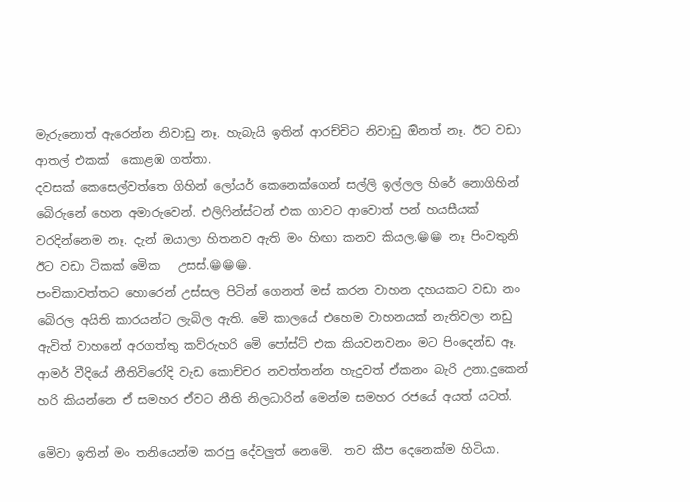මැරුනොත් ඇරෙන්න නිවාඩු නෑ. හැබැයි ඉතින් ආරච්චිට නිවාඩු ඔිනත් නෑ. ඊට වඩා ආතල් එකක්  කොළඹ ගත්තා.
දවසක් කෙසෙල්වත්තෙ ගිහින් ලෝයර් කෙනෙක්ගෙන් සල්ලි ඉල්ලල හිරේ නොගිහින් බෙිරුනේ හෙන අමාරුවෙන්. එලිෆින්ස්ටන් එක ගාවට ආවොත් පන් හයසීයක් වරදින්නෙම නෑ. දැන් ඔයාලා හිතනව ඇති මං හිඟා කනව කියල.😁😁 නෑ පිංවතුනි ඊට වඩා ටිකක් මෙික   උසස්.😁😁😁.
පංචිකාවත්තට හොරෙන් උස්සල පිටින් ගෙනත් මස් කරන වාහන දහයකට වඩා නං බෙිරල අයිති කාරයන්ට ලැබිල ඇති. මෙි කාලයේ එහෙම වාහනයක් නැතිවලා නඩු ඇවිත් වාහනේ අරගත්තු කව්රුහරි මෙි පෝස්ට් එක කියවනවනං මට පිංදෙන්ඩ ඈ.
ආමර් වීදියේ නීතිවිරෝදි වැඩ කොච්චර නවත්තන්න හැදුවත් ඒකනං බැරි උනා.දුකෙන් හරි කියන්නෙ ඒ සමහර ඒවට නීති නිලධාරින් මෙන්ම සමහර රජයේ අයත් යටත්.

මෙිවා ඉතින් මං තනියෙන්ම කරපු දේවලුත් නෙමෙි.  තව කීප දෙනෙක්ම හිටියා.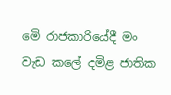මෙි රාජකාරියේදී මං වැඩ කලේ දමිළ ජාතික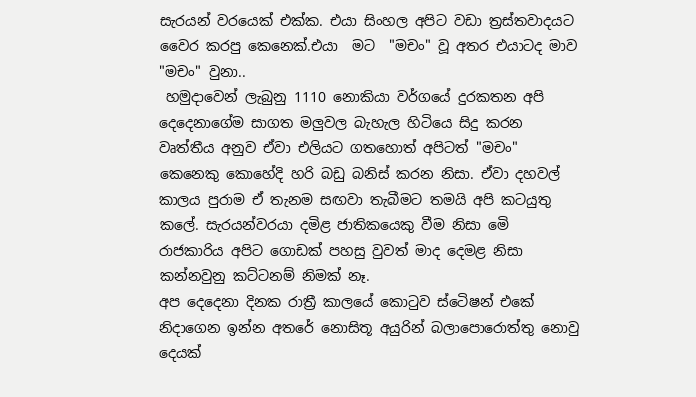සැරයන් වරයෙක් එක්ක. එයා සිංහල අපිට වඩා ත්‍රස්තවාදයට වෛර කරපු කෙනෙක්.එයා  මට  "මචං" වූ අතර එයාටද මාව "මචං" වුනා..
 හමුදාවෙන් ලැබුනු 1110 නොකියා වර්ගයේ දුරකතන අපි දෙදෙනාගේම සාගත මලුවල බැහැල හිටියෙ සිදු කරන වෘත්තීය අනුව ඒවා එලියට ගතහොත් අපිටත් "මචං" කෙනෙකු කොහේදි හරි බඩු බනිස් කරන නිසා. ඒවා දහවල් කාලය පුරාම ඒ තැනම සඟවා තැබීමට තමයි අපි කටයුතු කලේ. සැරයන්වරයා දමිළ ජාතිකයෙකු වීම නිසා මෙි රාජකාරිය අපිට ගොඩක් පහසු වුවත් මාද දෙමළ නිසා කන්නවුනු කට්ටනම් නිමක් නෑ.
අප දෙදෙනා දිනක රාත්‍රී කාලයේ කොටුව ස්ටෙිෂන් එකේ නිදාගෙන ඉන්න අතරේ නොසිතූ අයුරින් බලාපොරොත්තු නොවු දෙයක්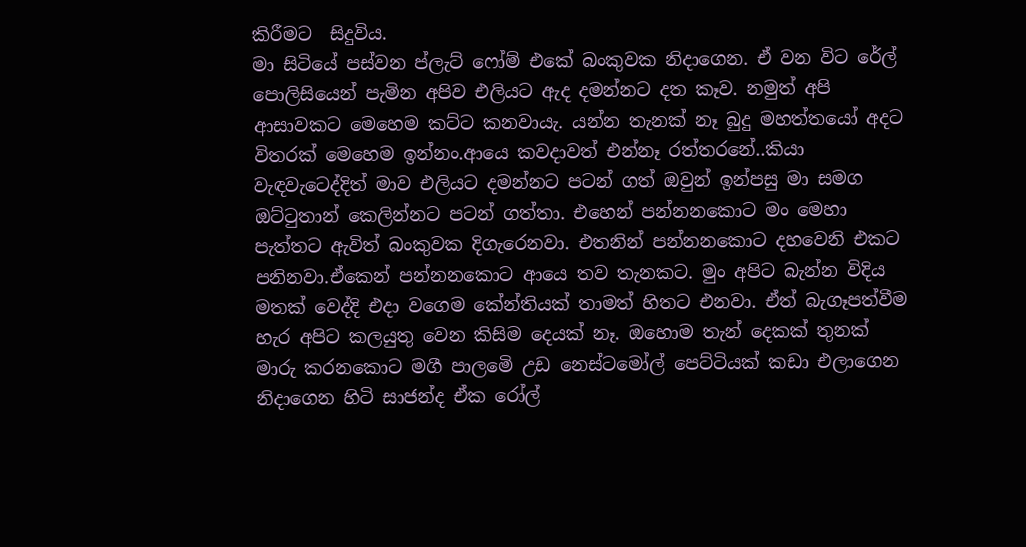කිරීමට  සිදුවිය.
මා සිටියේ පස්වන ප්ලැට් ෆෝම් එකේ බංකුවක නිදාගෙන. ඒ වන විට රේල් පොලිසියෙන් පැමින අපිව එලියට ඇද දමන්නට දත කෑව. නමුත් අපි ආසාවකට මෙහෙම කට්ට කනවායැ. යන්න තැනක් නෑ බුදු මහත්තයෝ අදට විතරක් මෙහෙම ඉන්නං.ආයෙ කවදාවත් එන්නෑ රත්තරනේ..කියා වැඳවැටෙද්දිත් මාව එලියට දමන්නට පටන් ගත් ඔවුන් ඉන්පසු මා සමග ඔට්ටුතාන් කෙලින්නට පටන් ගත්තා. එහෙන් පන්නනකොට මං මෙහා පැත්තට ඇවිත් බංකුවක දිගැරෙනවා. එතනින් පන්නනකොට දහවෙනි එකට පනිනවා.ඒකෙන් පන්නනකොට ආයෙ තව තැනකට. මුං අපිට බැන්න විදිය මතක් වෙද්දි එදා වගෙම කේන්තියක් තාමත් හිතට එනවා. ඒත් බැගෑපත්වීම හැර අපිට කලයුතු වෙන කිසිම දෙයක් නෑ. ඔහොම තැන් දෙකක් තුනක් මාරු කරනකොට මගී පාලමෙි උඩ නෙස්ටමෝල් පෙට්ටියක් කඩා එලාගෙන නිදාගෙන හිටි සාජන්ද ඒක රෝල්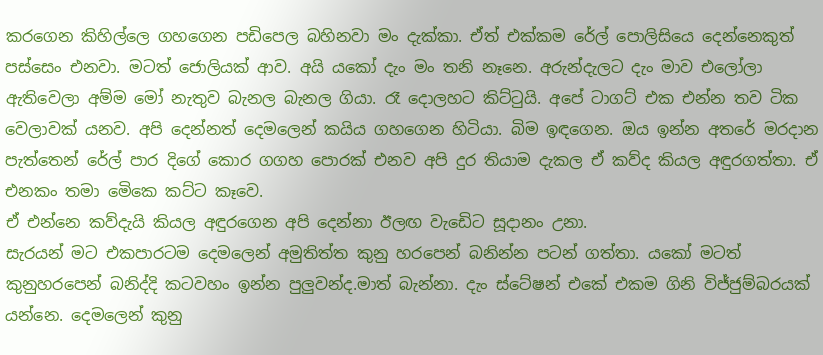කරගෙන කිහිල්ලෙ ගහගෙන පඩිපෙල බහිනවා මං දැක්කා. ඒත් එක්කම රේල් පොලිසියෙ දෙන්නෙකුත් පස්සෙං එනවා. මටත් ජොලියක් ආව. අයි යකෝ දැං මං තනි නෑනෙ. අරුන්දැලට දැං මාව එලෝලා ඇතිවෙලා අම්ම මෝ නැතුව බැනල බැනල ගියා. රෑ දොලහට කිට්ටුයි. අපේ ටාගට් එක එන්න තව ටික වෙලාවක් යනව. අපි දෙන්නත් දෙමලෙන් කයිය ගහගෙන හිටියා. බිම ඉඳගෙන. ඔය ඉන්න අතරේ මරදාන පැත්තෙන් රේල් පාර දිගේ කොර ගගහ පොරක් එනව අපි දුර තියාම දැකල ඒ කව්ද කියල අඳුරගත්තා. ඒ එනකං තමා මෙිකෙ කට්ට කෑවෙ.
ඒ එන්නෙ කව්දැයි කියල අඳුරගෙන අපි දෙන්නා ඊලඟ වැඩෙිට සූදානං උනා.
සැරයන් මට එකපාරටම දෙමලෙන් අමුතිත්ත කුනු හරපෙන් බනින්න පටන් ගත්තා. යකෝ මටත් කුනුහරපෙන් බනිද්දි කටවහං ඉන්න පුලුවන්ද.මාත් බැන්නා. දැං ස්ටේෂන් එකේ එකම ගිනි විජ්ජුම්බරයක් යන්නෙ. දෙමලෙන් කුනු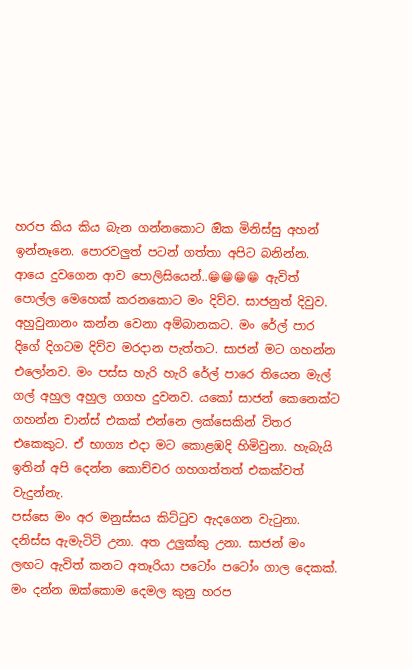හරප කිය කිය බැන ගන්නකොට ඔික මිනිස්සු අහන් ඉන්නෑනෙ. පොරවලුත් පටන් ගත්තා අපිට බනින්න. ආයෙ දුවගෙන ආව පොලිසියෙන්..😁😁😁😁 ඇවිත් පොල්ල මෙහෙක් කරනකොට මං දිව්ව. සාජනුත් දිවුව. අහුවුනානං කන්න වෙනා අම්බානකට. මං රේල් පාර දිගේ දිගටම දිව්ව මරදාන පැත්තට. සාජන් මට ගහන්න එලෝනව. මං පස්ස හැරි හැරි රේල් පාරෙ තියෙන මැල් ගල් අහුල අහුල ගගහ දුවනව. යකෝ සාජන් කෙනෙක්ට ගහන්න චාන්ස් එකක් එන්නෙ ලක්සෙකින් විතර එකෙකුට. ඒ භාග්‍ය එදා මට කොළඹදි හිමිවුනා. හැබැයි ඉතින් අපි දෙන්න කොච්චර ගහගත්තත් එකක්වත් වැදුන්නැ.
පස්සෙ මං අර මනුස්සය කිට්ටුව ඇදගෙන වැටුනා. දනිස්ස ඇමැටිටි උනා. අත උලුක්කු උනා. සාජන් මං ලඟට ඇවිත් කනට අතෑරියා පටෝං පටෝං ගාල දෙකක්. මං දන්න ඔක්කොම දෙමල කුනු හරප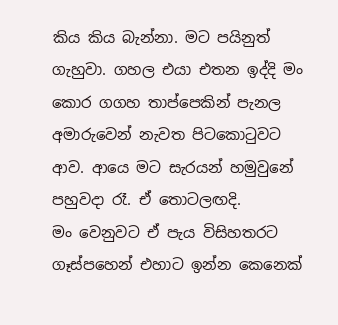කිය කිය බැන්නා. මට පයිනුත් ගැහුවා. ගහල එයා එතන ඉද්දි මං කොර ගගහ තාප්පෙකින් පැනල අමාරුවෙන් නැවත පිටකොටුවට ආව. ආයෙ මට සැරයන් හමුවුනේ පහුවදා රෑ. ඒ තොටලඟදි.
මං වෙනුවට ඒ පැය විසිහතරට ගෑස්පහෙන් එහාට ඉන්න කෙනෙක්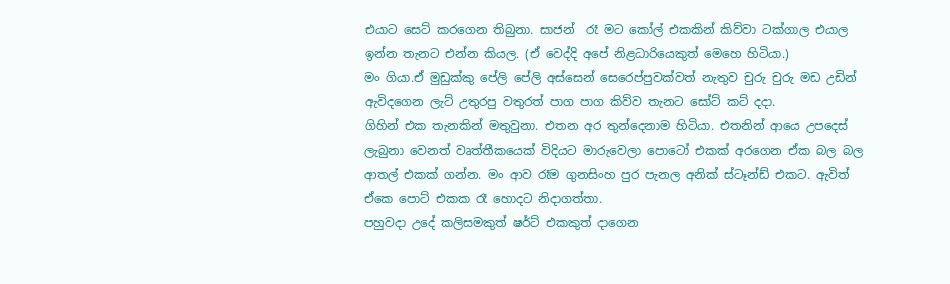එයාට සෙට් කරගෙන තිබුනා. සාජන්  රෑ මට කෝල් එකකින් කිව්වා ටක්ගාල එයාල ඉන්න තැනට එන්න කියල. (ඒ වෙද්දි අපේ නිළධාරියෙකුත් මෙහෙ හිටියා.)
මං ගියා.ඒ මුඩුක්කු පේලි පේලි අස්සෙන් සෙරෙප්පුවක්වත් නැතුව චුරු චුරු මඩ උඩින් ඇවිදගෙන ලැට් උතුරපු වතුරත් පාග පාග කිව්ව තැනට සෝට් කට් දදා.
ගිහින් එක තැනකින් මතුවුනා. එතන අර තුන්දෙනාම හිටියා. එතනින් ආයෙ උපදෙස් ලැබුනා වෙනත් වෘත්තීකයෙක් විදියට මාරුවෙලා පොටෝ එකක් අරගෙන ඒක බල බල ආතල් එකක් ගන්න. මං ආව රෑම ගුනසිංහ පුර පැනල අනික් ස්ටෑන්ඩ් එකට. ඇවිත් ඒකෙ පොට් එකක රෑ හොදට නිදාගත්තා.
පහුවදා උදේ කලිසමකුත් ෂර්ට් එකකුත් දාගෙන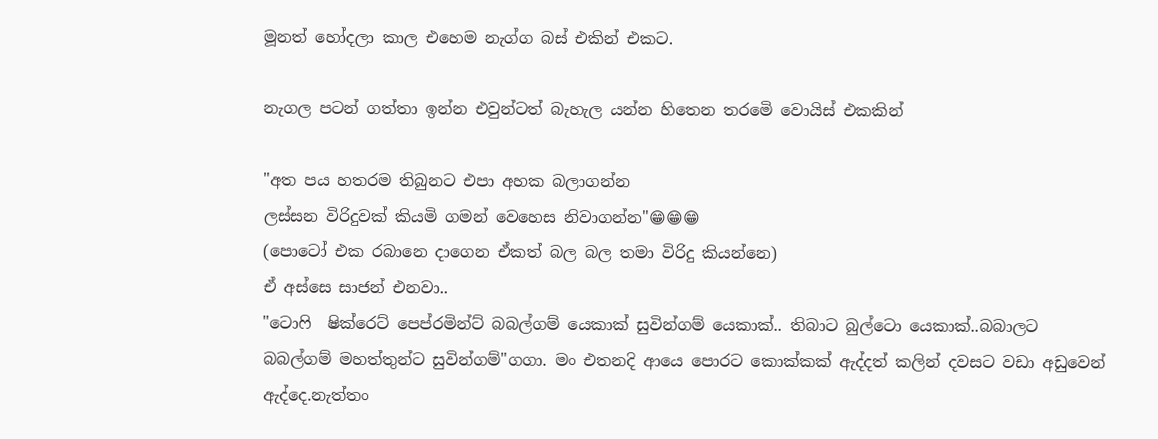මූනත් හෝදලා කාල එහෙම නැග්ග බස් එකින් එකට.

නැගල පටන් ගත්තා ඉන්න එවුන්ටත් බැහැල යන්න හිතෙන තරමෙි වොයිස් එකකින්

"අත පය හතරම තිබුනට එපා අහක බලාගන්න
ලස්සන විරිදුවක් කියමි ගමන් වෙහෙස නිවාගන්න"😁😁😁
(පොටෝ එක රබානෙ දාගෙන ඒකත් බල බල තමා විරිදු කියන්නෙ)
ඒ අස්සෙ සාජන් එනවා..
"ටොෆි  ෂික්රෙට් පෙප්රමින්ට් බබල්ගම් යෙකාක් සුවින්ගම් යෙකාක්.. තිබාට බුල්ටො යෙකාක්..බබාලට බබල්ගම් මහත්තුන්ට සුවින්ගම්"ගගා. මං එතනදි ආයෙ පොරට කොක්කක් ඇද්දත් කලින් දවසට වඩා අඩුවෙන් ඇද්දෙ.නැත්තං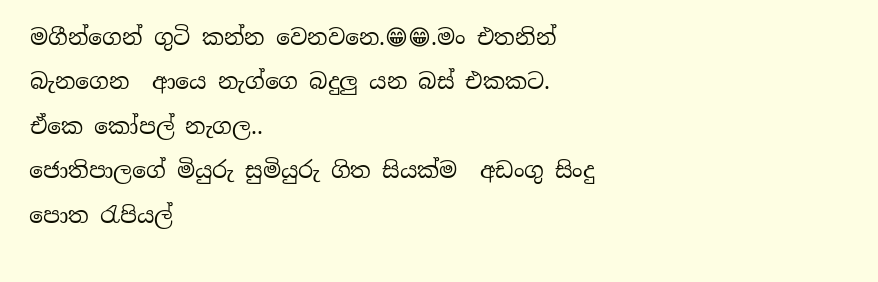මගීන්ගෙන් ගුටි කන්න වෙනවනෙ.😁😁.මං එතනින් බැනගෙන  ආයෙ නැග්ගෙ බදුලු යන බස් එකකට.
ඒකෙ කෝපල් නැගල..
ජොතිපාලගේ මියුරු සුමියුරු ගිත සියක්ම  අඩංගු සිංදු පොත රැපියල්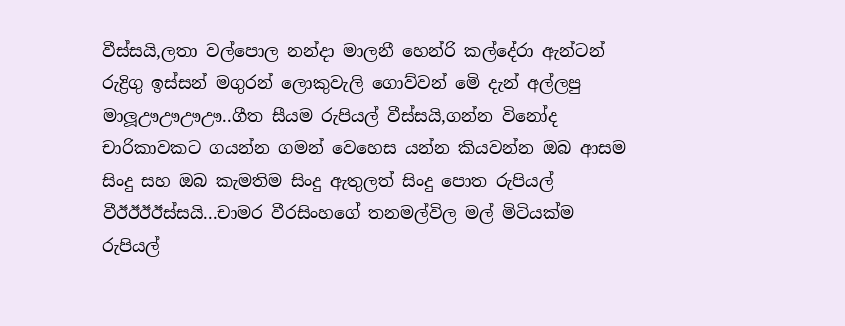වීස්සයි,ලතා වල්පොල නන්දා මාලනී හෙන්රි කල්දේරා ඇන්ටන් රුද්‍රිගු ඉස්සන් මගුරන් ලොකුවැලි ගොව්වන් මෙි දැන් අල්ලපු මාලූඌඌඌඌ..ගීත සීයම රුපියල් වීස්සයි,ගන්න විනෝද චාරිකාවකට ගයන්න ගමන් වෙහෙස යන්න කියවන්න ඔබ ආසම සිංදු සහ ඔබ කැමතිම සිංදු ඇතුලත් සිංදු පොත රුපියල් වීඊඊඊඊස්සයි...චාමර වීරසිංහගේ තනමල්විල මල් මිටියක්ම රුපියල්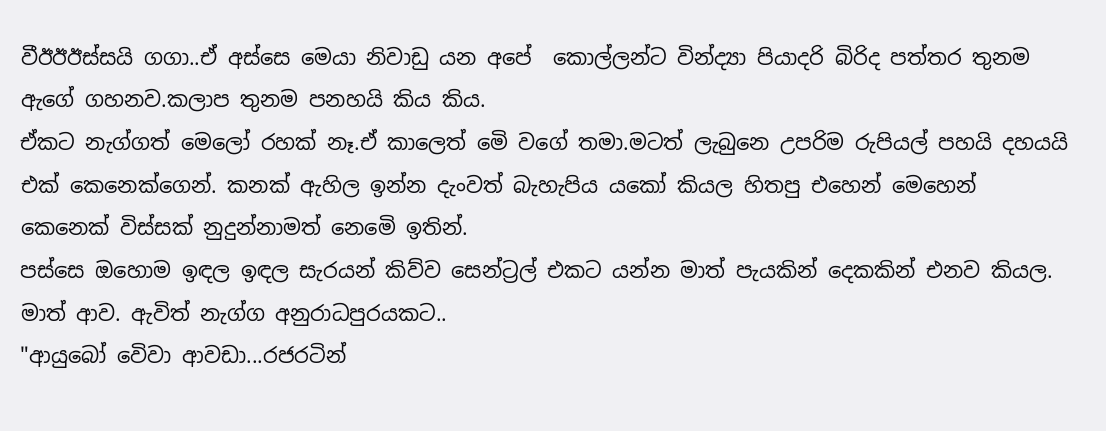වීඊඊඊස්සයි ගගා..ඒ අස්සෙ මෙයා නිවාඩු යන අපේ  කොල්ලන්ට වින්ද්‍යා පියාදරි බිරිද පත්තර තුනම ඇගේ ගහනව.කලාප තුනම පනහයි කිය කිය.
ඒකට නැග්ගත් මෙලෝ රහක් නෑ.ඒ කාලෙත් මෙි වගේ තමා.මටත් ලැබුනෙ උපරිම රුපියල් පහයි දහයයි එක් කෙනෙක්ගෙන්. කනක් ඇහිල ඉන්න දැංවත් බැහැපිය යකෝ කියල හිතපු එහෙන් මෙහෙන් කෙනෙක් විස්සක් නුදුන්නාමත් නෙමෙි ඉතින්.
පස්සෙ ඔහොම ඉඳල ඉඳල සැරයන් කිව්ව සෙන්ට්‍රල් එකට යන්න මාත් පැයකින් දෙකකින් එනව කියල.
මාත් ආව. ඇවිත් නැග්ග අනුරාධපුරයකට..
"ආයුබෝ වෙිවා ආවඩා...රජරටින්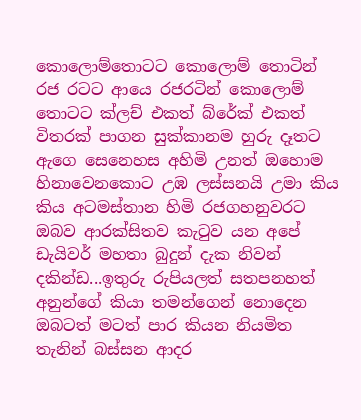කොලොම්තොටට කොලොම් තොටින් රජ රටට ආයෙ රජරටින් කොලොම් තොටට ක්ලච් එකත් බ්රේක් එකත් විතරක් පාගන සුක්කානම හුරු දෑතට ඇගෙ සෙනෙහස අහිමි උනත් ඔහොම හිනාවෙනකොට උඹ ලස්සනයි උමා කිය කිය අටමස්තාන හිමි රජගහනුවරට ඔබව ආරක්සිතව කැටුව යන අපේ ඩැයිවර් මහතා බුදුන් දැක නිවන් දකින්ඩ...ඉතුරු රුපියලත් සතපනහත් අනුන්ගේ කියා තමන්ගෙන් නොදෙන ඔබටත් මටත් පාර කියන නියමිත තැනින් බස්සන ආදර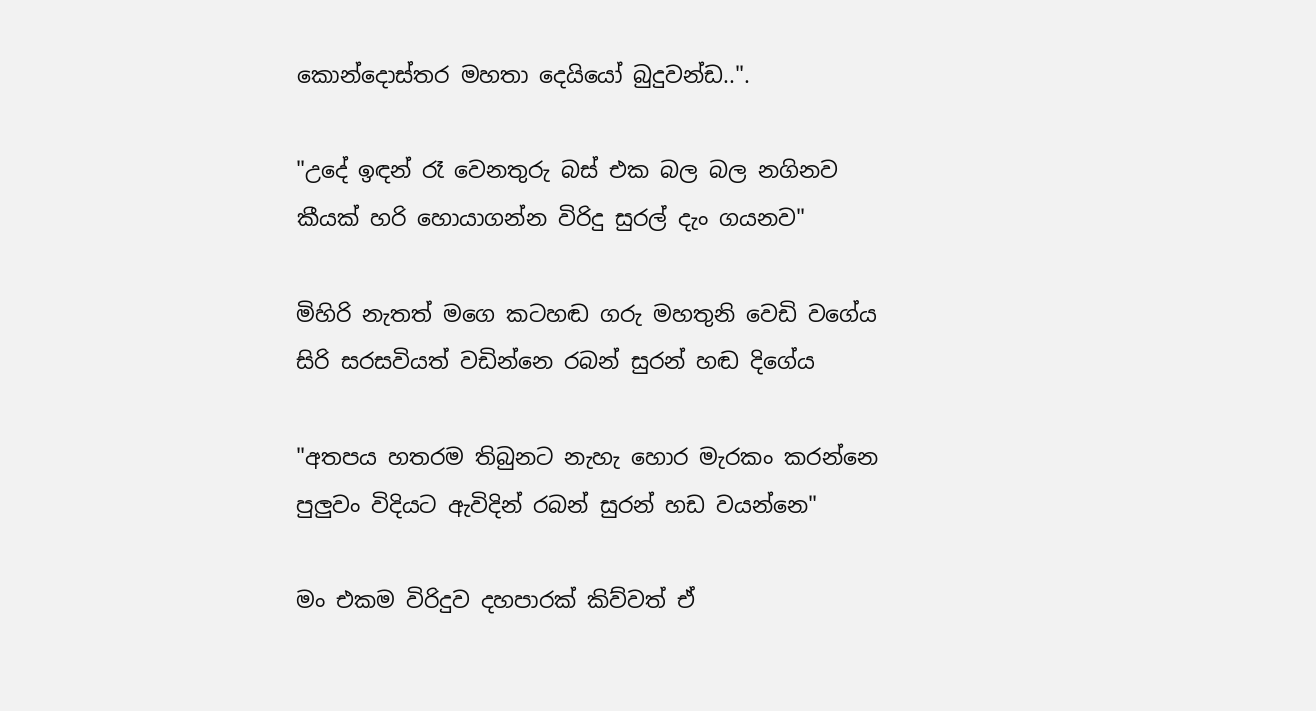කොන්දොස්තර මහතා දෙයියෝ බුදුවන්ඩ..".

"උදේ ඉඳන් රෑ වෙනතුරු බස් එක බල බල නගිනව
කීයක් හරි හොයාගන්න විරිදු සුරල් දැං ගයනව"

මිහිරි නැතත් මගෙ කටහඬ ගරු මහතුනි වෙඩි වගේය
සිරි සරසවියත් වඩින්නෙ රබන් සුරන් හඬ දිගේය

"අතපය හතරම තිබුනට නැහැ හොර මැරකං කරන්නෙ
පුලුවං විදියට ඇවිදින් රබන් සුරන් හඩ වයන්නෙ"

මං එකම විරිදුව දහපාරක් කිව්වත් ඒ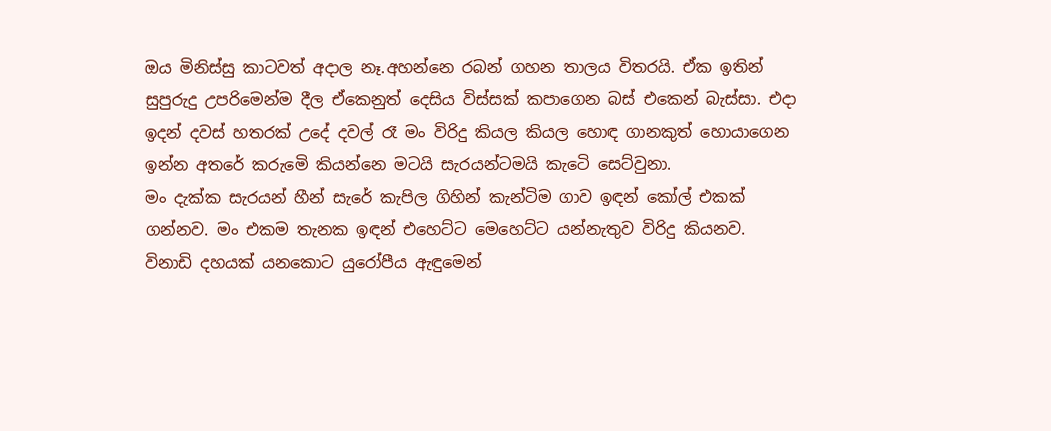ඔය මිනිස්සු කාටවත් අදාල නෑ.අහන්නෙ රබන් ගහන තාලය විතරයි. ඒක ඉතින් සුපුරුදු උපරිමෙන්ම දීල ඒකෙනුත් දෙසිය විස්සක් කපාගෙන බස් එකෙන් බැස්සා. එදා ඉදන් දවස් හතරක් උදේ දවල් රෑ මං විරිදු කියල කියල හොඳ ගානකුත් හොයාගෙන ඉන්න අතරේ කරුමෙි කියන්නෙ මටයි සැරයන්ටමයි කැටෙි සෙට්වුනා.
මං දැක්ක සැරයන් හීන් සැරේ කැපිල ගිහින් කැන්ටිම ගාව ඉඳන් කෝල් එකක් ගන්නව. මං එකම තැනක ඉඳන් එහෙට්ට මෙහෙට්ට යන්නැතුව විරිදු කියනව.
විනාඩි දහයක් යනකොට යුරෝපීය ඇඳුමෙන්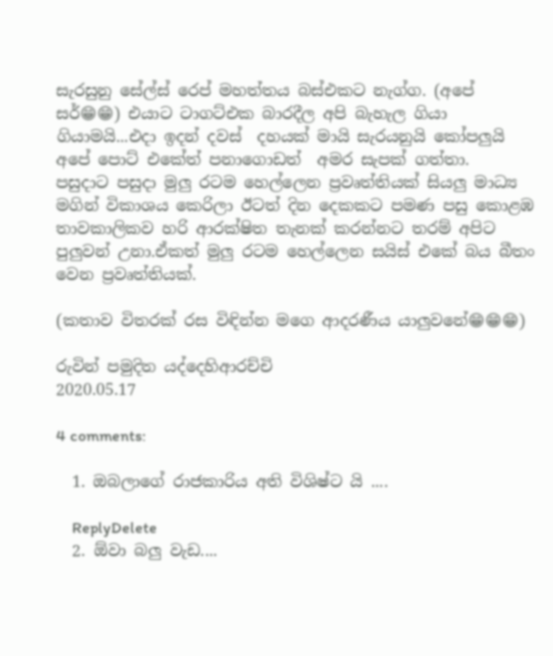සැරසුනු සේල්ස් රෙප් මහත්තය බස්එකට නැග්ග. (අපේ සර්😁😁) එයාට ටාගට්එක බාරදීල අපි බැහැල ගියා ගියාමයි...එදා ඉදන් දවස්  දහයක් මායි සැරයනුයි කෝපලුයි අපේ පොට් එකේත් පනාගොඩත්  අමර සැපක් ගත්තා.
පසුදාට පසුදා මුලු රටම හෙල්ලෙන ප්‍රවෘත්තියක් සියලු මාධ්‍ය මගින් විකාශය කෙරිලා ඊටත් දින දෙකකට පමණ පසු කොළඹ තාවකාලිකව හරි ආරක්ෂිත තැනක් කරන්නට තරම් අපිට පුලුවන් උනා.ඒකත් මුලු රටම හෙල්ලෙන සයිස් එකේ බය බීතං වෙන ප්‍රවෘත්තියක්.

(කතාව විතරක් රස විඳින්න මගෙ ආදරණීය යාලුවනේ😁😁😁)

රුවින් පමුදිත යද්දෙහිආරච්චි
2020.05.17

4 comments:

  1. ඔබලාගේ රාජකාරිය අති විශිෂ්ට යි ....

    ReplyDelete
  2. ඕවා බලු වැඩ....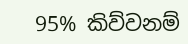95% කිව්වනම්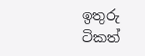ඉතුරු ටිකත්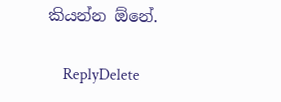කියන්න ඕනේ.

    ReplyDelete